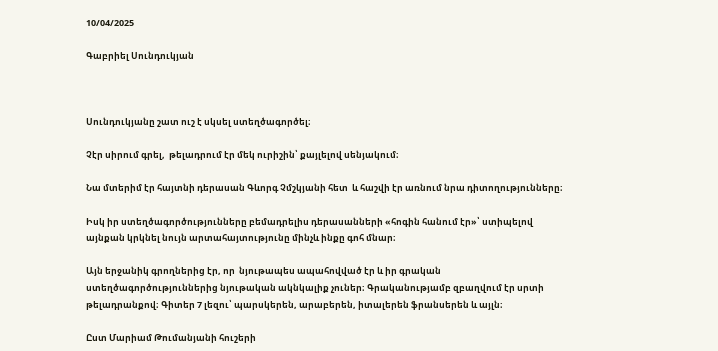10/04/2025

Գաբրիել Սունդուկյան



Սունդուկյանը շատ ուշ է սկսել ստեղծագործել։

Չէր սիրում գրել,  թելադրում էր մեկ ուրիշին՝ քայլելով սենյակում։

Նա մտերիմ էր հայտնի դերասան Գևորգ Չմշկյանի հետ  և հաշվի էր առնում նրա դիտողությունները։

Իսկ իր ստեղծագործությունները բեմադրելիս դերասանների «հոգին հանում էր»՝ ստիպելով այնքան կրկնել նույն արտահայտությունը մինչև ինքը գոհ մնար։

Այն երջանիկ գրողներից էր, որ  նյութապես ապահովված էր և իր գրական ստեղծագործություններից նյութական ակնկալիք չուներ։ Գրականությամբ զբաղվում էր սրտի թելադրանքով։ Գիտեր 7 լեզու՝ պարսկերեն, արաբերեն, իտալերեն ֆրանսերեն և այլն։

Ըստ Մարիամ Թումանյանի հուշերի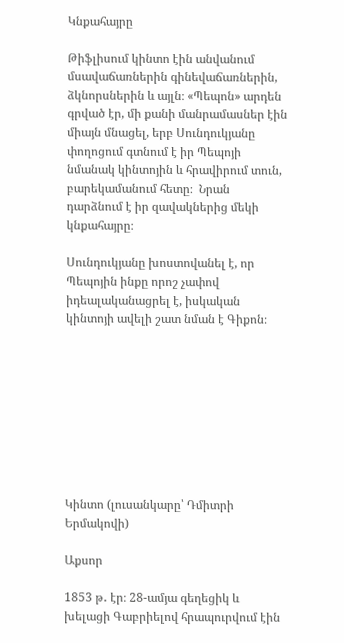Կնքահայրը

Թիֆլիսում կինտո էին անվանում մսավաճառներին գինեվաճառներին, ձկնորսներին և այլն։ «Պեպոն» արդեն գրված էր, մի քանի մանրամասներ էին միայն մնացել, երբ Սունդուկյանը փողոցում գտնում է իր Պեպոյի նմանակ կինտոյին և հրավիրում տուն, բարեկամանում հետը։  Նրան դարձնում է իր զավակներից մեկի կնքահայրը։

Սունդուկյանը խոստովանել է, որ Պեպոյին ինքը որոշ չափով իդեալականացրել է, իսկական կինտոյի ավելի շատ նման է Գիքոն։









Կինտո (լուսանկարը՝ Դմիտրի Երմակովի)

Աքսոր

1853 թ․ էր։ 28-ամյա գեղեցիկ և խելացի Գաբրիելով հրապուրվում էին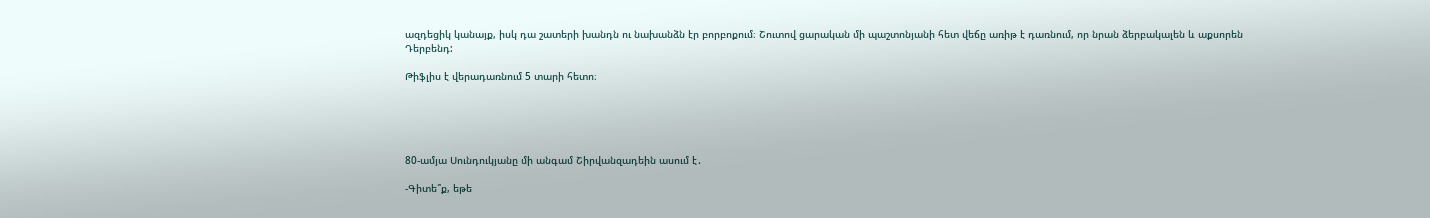ազդեցիկ կանայք, իսկ դա շատերի խանդն ու նախանձն էր բորբոքում։ Շուտով ցարական մի պաշտոնյանի հետ վեճը առիթ է դառնում, որ նրան ձերբակալեն և աքսորեն Դերբենդ:

Թիֆլիս է վերադառնում 5 տարի հետո։





80-ամյա Սունդուկյանը մի անգամ Շիրվանզադեին ասում է․

-Գիտե՞ք, եթե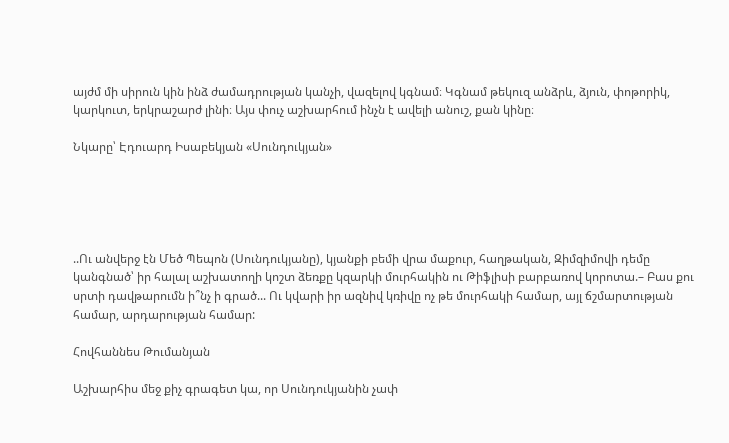այժմ մի սիրուն կին ինձ ժամադրության կանչի, վազելով կգնամ։ Կգնամ թեկուզ անձրև, ձյուն, փոթորիկ, կարկուտ, երկրաշարժ լինի։ Այս փուչ աշխարհում ինչն է ավելի անուշ, քան կինը։

Նկարը՝ Էդուարդ Իսաբեկյան «Սունդուկյան»





..Ու անվերջ էն Մեծ Պեպոն (Սունդուկյանը), կյանքի բեմի վրա մաքուր, հաղթական, Զիմզիմովի դեմը կանգնած՝ իր հալալ աշխատողի կոշտ ձեռքը կզարկի մուրհակին ու Թիֆլիսի բարբառով կորոտա.– Բաս քու սրտի դավթարումն ի՞նչ ի գրած... Ու կվարի իր ազնիվ կռիվը ոչ թե մուրհակի համար, այլ ճշմարտության համար, արդարության համար:

Հովհաննես Թումանյան

Աշխարհիս մեջ քիչ գրագետ կա, որ Սունդուկյանին չափ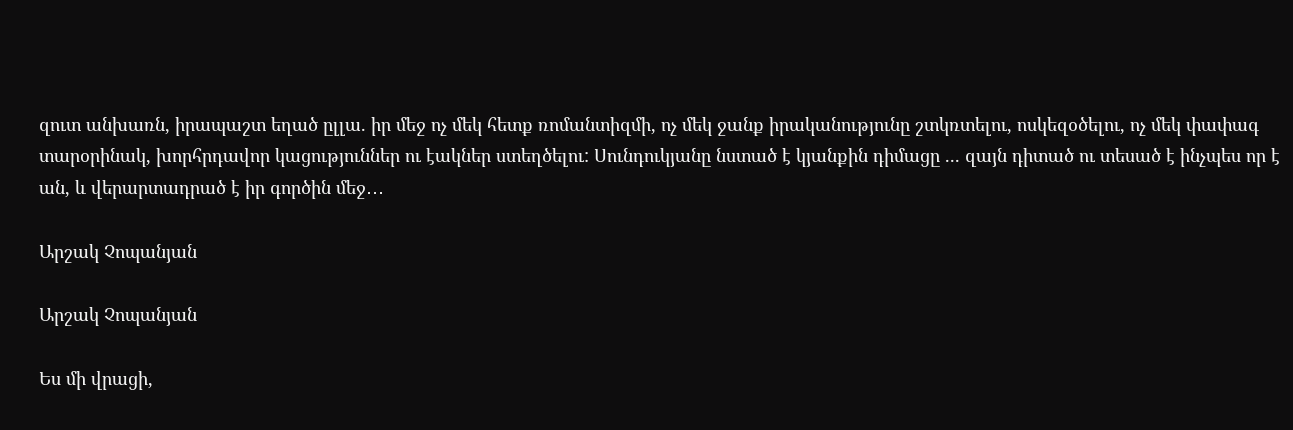զուտ անխառն, իրապաշտ եղած ըլլա. իր մեջ ոչ մեկ հետք ռոմանտիզմի, ոչ մեկ ջանք իրականությունը շտկռտելու, ոսկեզօծելու, ոչ մեկ փափագ տարօրինակ, խորհրդավոր կացություններ ու էակներ ստեղծելու: Սունդուկյանը նստած է կյանքին դիմացը ... զայն դիտած ու տեսած է ինչպես որ է ան, և վերարտադրած է իր գործին մեջ․․․

Արշակ Չոպանյան

Արշակ Չոպանյան

Ես մի վրացի,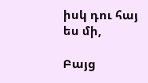իսկ դու հայ ես մի,

Բայց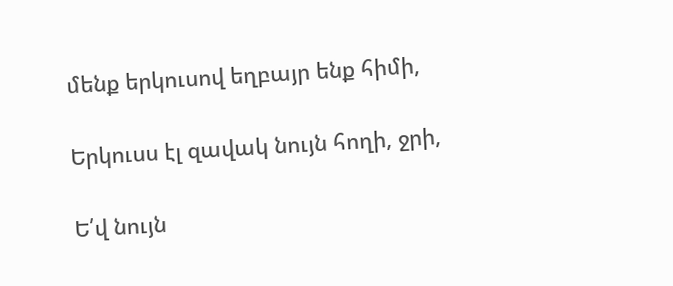մենք երկուսով եղբայր ենք հիմի,

Երկուսս էլ զավակ նույն հողի, ջրի,

Ե՛վ նույն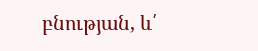բնության, և՛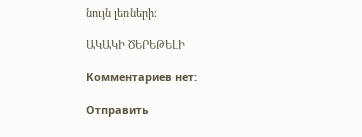նույն լեռների։

ԱԿԱԿԻ ԾԵՐԵԹԵԼԻ

Комментариев нет:

Отправить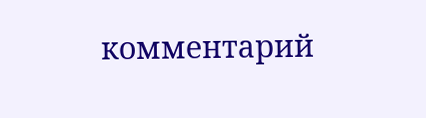комментарий